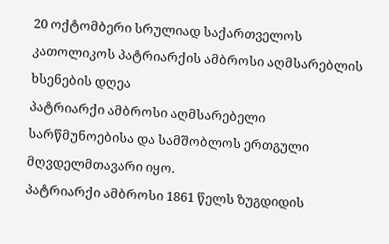20 ოქტომბერი სრულიად საქართველოს კათოლიკოს პატრიარქის ამბროსი აღმსარებლის ხსენების დღეა
პატრიარქი ამბროსი აღმსარებელი სარწმუნოებისა და სამშობლოს ერთგული მღვდელმთავარი იყო.
პატრიარქი ამბროსი 1861 წელს ზუგდიდის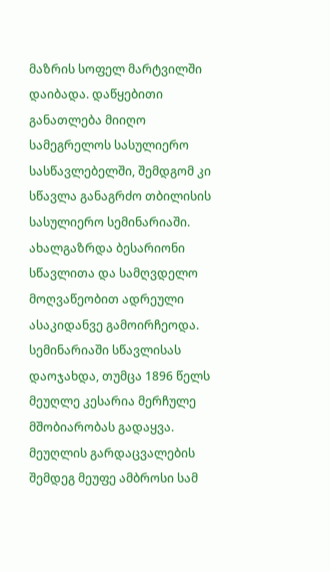მაზრის სოფელ მარტვილში დაიბადა. დაწყებითი განათლება მიიღო სამეგრელოს სასულიერო სასწავლებელში, შემდგომ კი სწავლა განაგრძო თბილისის სასულიერო სემინარიაში. ახალგაზრდა ბესარიონი სწავლითა და სამღვდელო მოღვაწეობით ადრეული ასაკიდანვე გამოირჩეოდა.
სემინარიაში სწავლისას დაოჯახდა, თუმცა 1896 წელს მეუღლე კესარია მერჩულე მშობიარობას გადაყვა. მეუღლის გარდაცვალების შემდეგ მეუფე ამბროსი სამ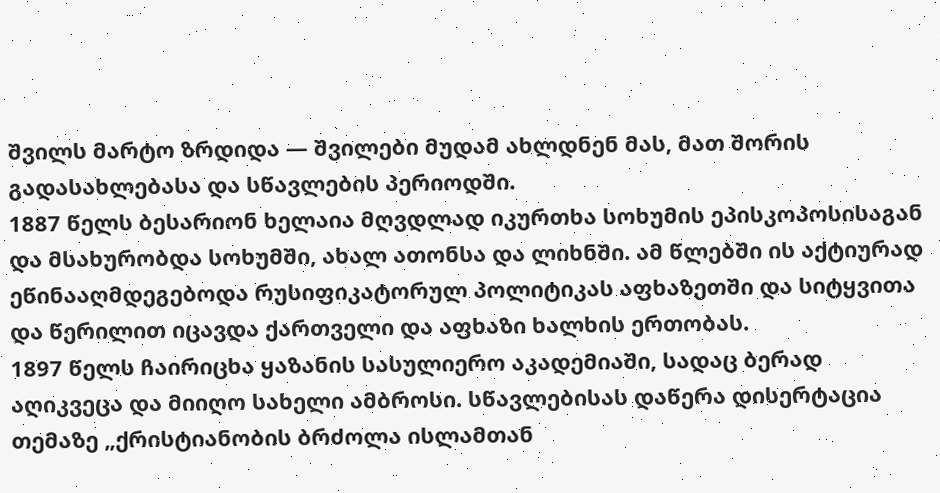შვილს მარტო ზრდიდა — შვილები მუდამ ახლდნენ მას, მათ შორის გადასახლებასა და სწავლების პერიოდში.
1887 წელს ბესარიონ ხელაია მღვდლად იკურთხა სოხუმის ეპისკოპოსისაგან და მსახურობდა სოხუმში, ახალ ათონსა და ლიხნში. ამ წლებში ის აქტიურად ეწინააღმდეგებოდა რუსიფიკატორულ პოლიტიკას აფხაზეთში და სიტყვითა და წერილით იცავდა ქართველი და აფხაზი ხალხის ერთობას.
1897 წელს ჩაირიცხა ყაზანის სასულიერო აკადემიაში, სადაც ბერად აღიკვეცა და მიიღო სახელი ამბროსი. სწავლებისას დაწერა დისერტაცია თემაზე „ქრისტიანობის ბრძოლა ისლამთან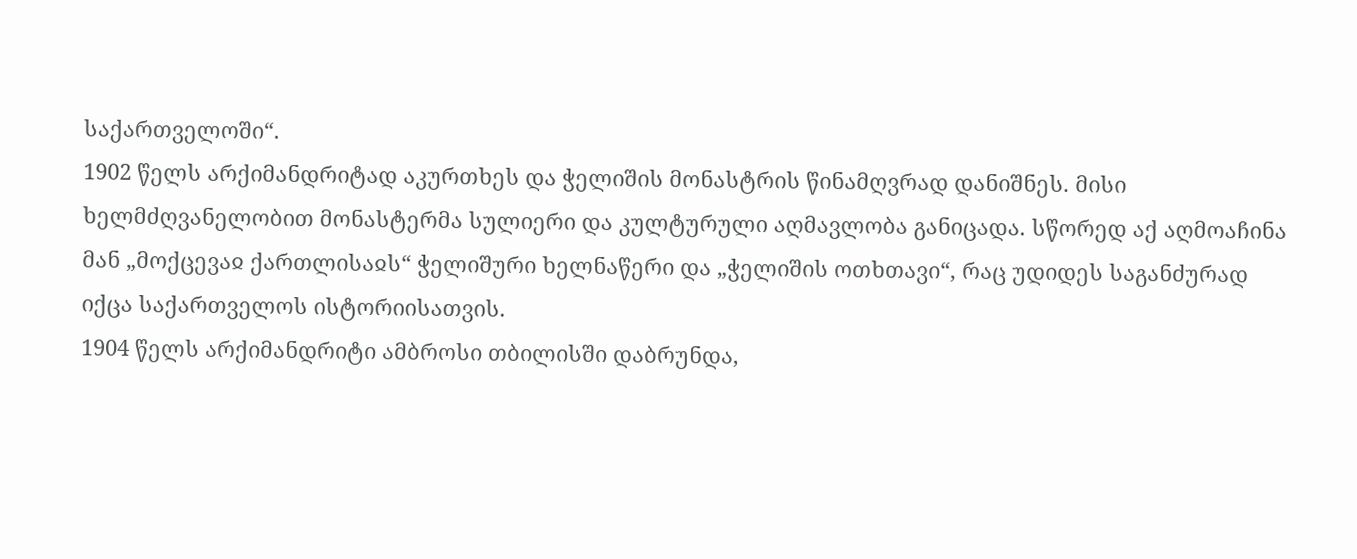საქართველოში“.
1902 წელს არქიმანდრიტად აკურთხეს და ჭელიშის მონასტრის წინამღვრად დანიშნეს. მისი ხელმძღვანელობით მონასტერმა სულიერი და კულტურული აღმავლობა განიცადა. სწორედ აქ აღმოაჩინა მან „მოქცევაჲ ქართლისაჲს“ ჭელიშური ხელნაწერი და „ჭელიშის ოთხთავი“, რაც უდიდეს საგანძურად იქცა საქართველოს ისტორიისათვის.
1904 წელს არქიმანდრიტი ამბროსი თბილისში დაბრუნდა,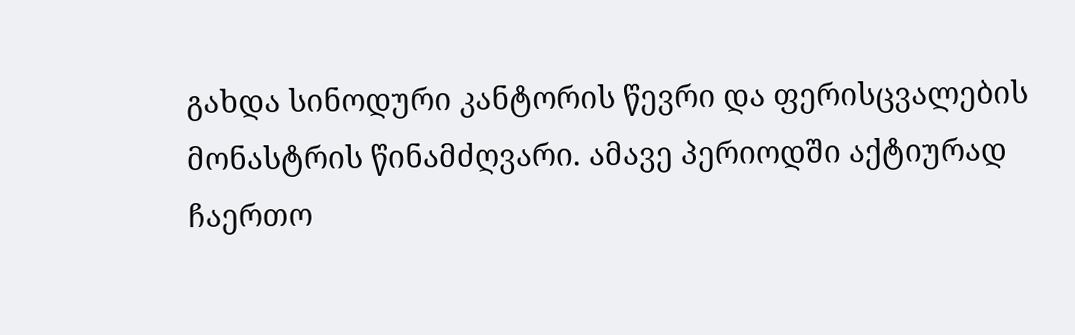გახდა სინოდური კანტორის წევრი და ფერისცვალების მონასტრის წინამძღვარი. ამავე პერიოდში აქტიურად ჩაერთო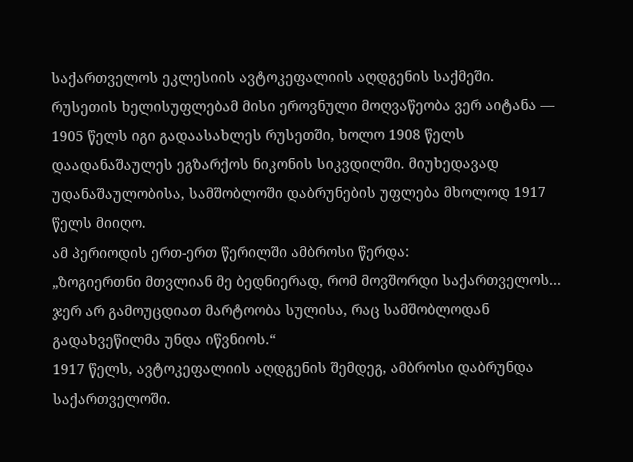საქართველოს ეკლესიის ავტოკეფალიის აღდგენის საქმეში.
რუსეთის ხელისუფლებამ მისი ეროვნული მოღვაწეობა ვერ აიტანა — 1905 წელს იგი გადაასახლეს რუსეთში, ხოლო 1908 წელს დაადანაშაულეს ეგზარქოს ნიკონის სიკვდილში. მიუხედავად უდანაშაულობისა, სამშობლოში დაბრუნების უფლება მხოლოდ 1917 წელს მიიღო.
ამ პერიოდის ერთ-ერთ წერილში ამბროსი წერდა:
„ზოგიერთნი მთვლიან მე ბედნიერად, რომ მოვშორდი საქართველოს... ჯერ არ გამოუცდიათ მარტოობა სულისა, რაც სამშობლოდან გადახვეწილმა უნდა იწვნიოს.“
1917 წელს, ავტოკეფალიის აღდგენის შემდეგ, ამბროსი დაბრუნდა საქართველოში.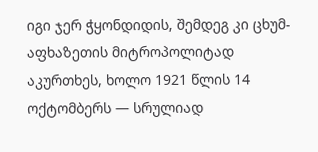იგი ჯერ ჭყონდიდის, შემდეგ კი ცხუმ-აფხაზეთის მიტროპოლიტად აკურთხეს, ხოლო 1921 წლის 14 ოქტომბერს — სრულიად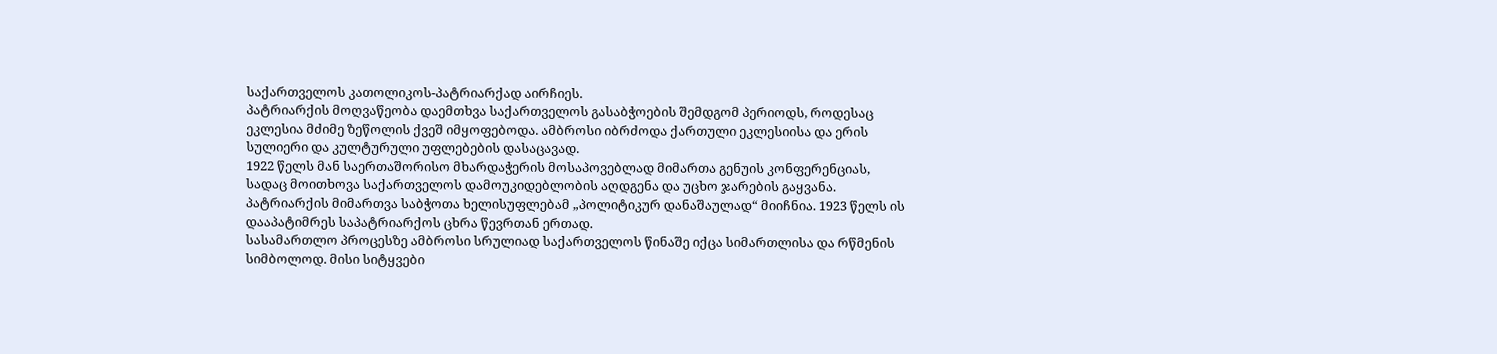საქართველოს კათოლიკოს-პატრიარქად აირჩიეს.
პატრიარქის მოღვაწეობა დაემთხვა საქართველოს გასაბჭოების შემდგომ პერიოდს, როდესაც ეკლესია მძიმე ზეწოლის ქვეშ იმყოფებოდა. ამბროსი იბრძოდა ქართული ეკლესიისა და ერის სულიერი და კულტურული უფლებების დასაცავად.
1922 წელს მან საერთაშორისო მხარდაჭერის მოსაპოვებლად მიმართა გენუის კონფერენციას, სადაც მოითხოვა საქართველოს დამოუკიდებლობის აღდგენა და უცხო ჯარების გაყვანა.
პატრიარქის მიმართვა საბჭოთა ხელისუფლებამ „პოლიტიკურ დანაშაულად“ მიიჩნია. 1923 წელს ის დააპატიმრეს საპატრიარქოს ცხრა წევრთან ერთად.
სასამართლო პროცესზე ამბროსი სრულიად საქართველოს წინაშე იქცა სიმართლისა და რწმენის სიმბოლოდ. მისი სიტყვები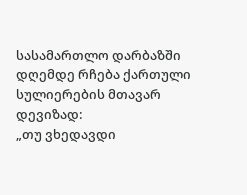სასამართლო დარბაზში დღემდე რჩება ქართული სულიერების მთავარ დევიზად:
„თუ ვხედავდი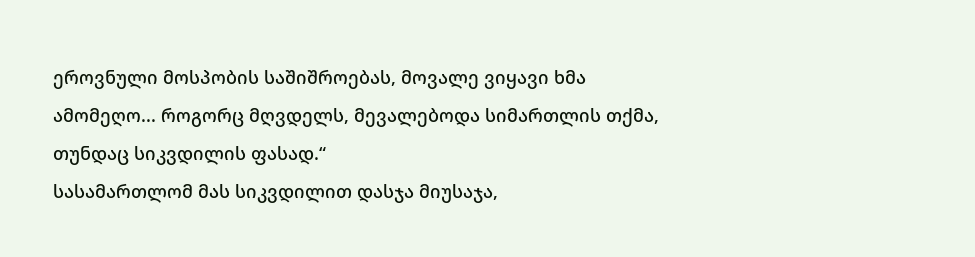ეროვნული მოსპობის საშიშროებას, მოვალე ვიყავი ხმა ამომეღო... როგორც მღვდელს, მევალებოდა სიმართლის თქმა, თუნდაც სიკვდილის ფასად.“
სასამართლომ მას სიკვდილით დასჯა მიუსაჯა,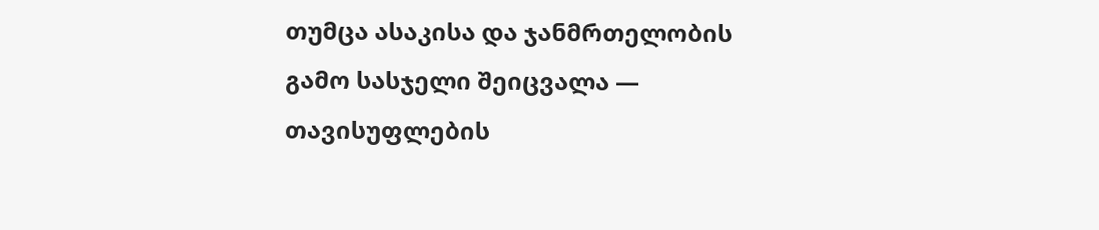თუმცა ასაკისა და ჯანმრთელობის გამო სასჯელი შეიცვალა — თავისუფლების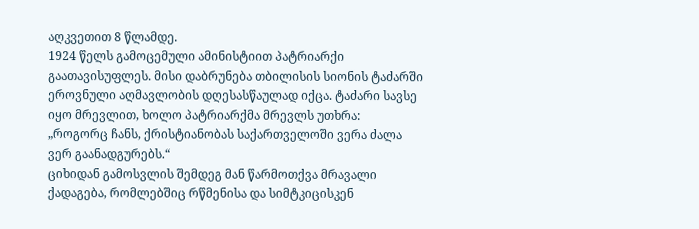აღკვეთით 8 წლამდე.
1924 წელს გამოცემული ამინისტიით პატრიარქი გაათავისუფლეს. მისი დაბრუნება თბილისის სიონის ტაძარში ეროვნული აღმავლობის დღესასწაულად იქცა. ტაძარი სავსე იყო მრევლით, ხოლო პატრიარქმა მრევლს უთხრა:
„როგორც ჩანს, ქრისტიანობას საქართველოში ვერა ძალა ვერ გაანადგურებს.“
ციხიდან გამოსვლის შემდეგ მან წარმოთქვა მრავალი ქადაგება, რომლებშიც რწმენისა და სიმტკიცისკენ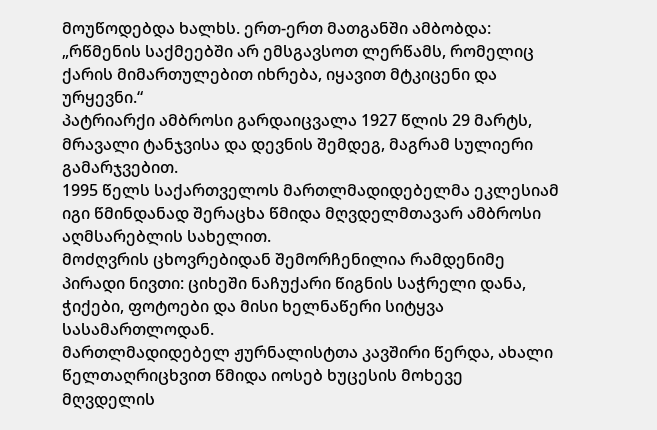მოუწოდებდა ხალხს. ერთ-ერთ მათგანში ამბობდა:
„რწმენის საქმეებში არ ემსგავსოთ ლერწამს, რომელიც ქარის მიმართულებით იხრება, იყავით მტკიცენი და ურყევნი.“
პატრიარქი ამბროსი გარდაიცვალა 1927 წლის 29 მარტს, მრავალი ტანჯვისა და დევნის შემდეგ, მაგრამ სულიერი გამარჯვებით.
1995 წელს საქართველოს მართლმადიდებელმა ეკლესიამ იგი წმინდანად შერაცხა წმიდა მღვდელმთავარ ამბროსი აღმსარებლის სახელით.
მოძღვრის ცხოვრებიდან შემორჩენილია რამდენიმე პირადი ნივთი: ციხეში ნაჩუქარი წიგნის საჭრელი დანა, ჭიქები, ფოტოები და მისი ხელნაწერი სიტყვა სასამართლოდან.
მართლმადიდებელ ჟურნალისტთა კავშირი წერდა, ახალი წელთაღრიცხვით წმიდა იოსებ ხუცესის მოხევე მღვდელის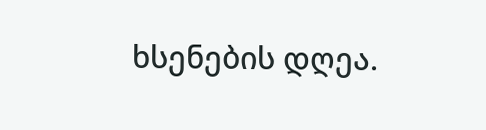ხსენების დღეა.